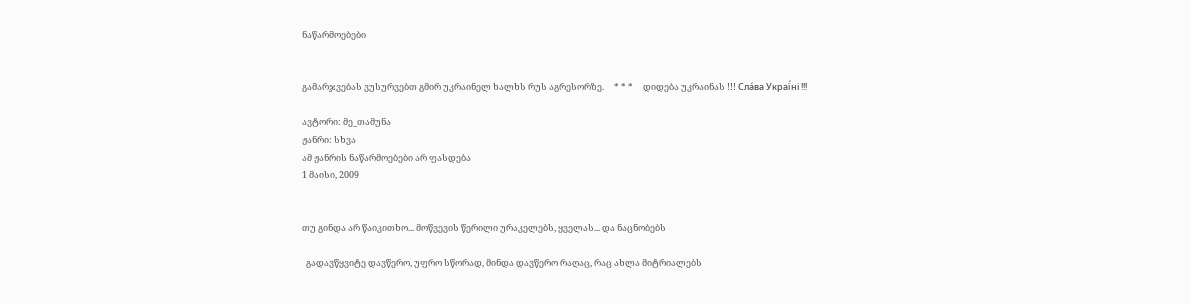ნაწარმოებები


გამარჯვებას ვუსურვებთ გმირ უკრაინელ ხალხს რუს აგრესორზე.     * * *     დიდება უკრაინას !!! Сла́ва Украї́ні !!!

ავტორი: მე_თამუნა
ჟანრი: სხვა
ამ ჟანრის ნაწარმოებები არ ფასდება
1 მაისი, 2009


თუ გინდა არ წაიკითხო... მოწვევის წერილი ურაკელებს, ყველას... და ნაცნობებს

  გადავწყვიტე დავწერო, უფრო სწორად, მინდა დავწერო რაღაც, რაც ახლა მიტრიალებს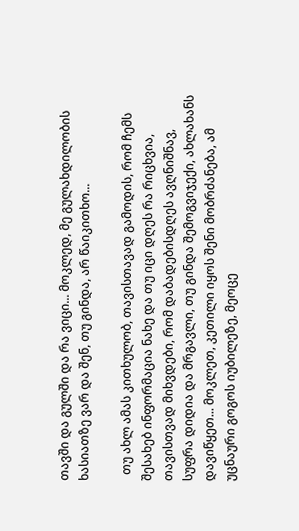თავში და გულში და რა ვიცი... მოკლედ, მე გულახდილობის ხასიათზე ვარ და შენ, თუ გინდა, არ წაიკითხო...

  თუ ახლ ამას კითხულობ, თავისთავად გამოდის, რომ ჩემს შესახებ ინფორმაცია ნახე და თუ იცი დღეს რა რიცხვია, თავისთვად მიხვდები, რომ დაბადებისდღეს ავღნიშნავ, სუფრა დიდია და მრგავლი, თუ გინდა შემოგვიჯექი, ახლახანს დავიწყეთ... მოკლეთ, კეთილი იყოს შენი მობრძანება, ამ უცნაური გოგოს იუბილეზე, მეოცე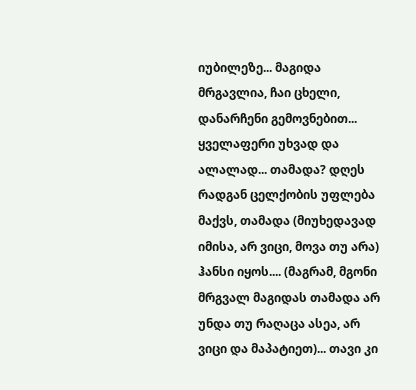იუბილეზე... მაგიდა მრგავლია, ჩაი ცხელი, დანარჩენი გემოვნებით... ყველაფერი უხვად და ალალად... თამადა? დღეს რადგან ცელქობის უფლება მაქვს, თამადა (მიუხედავად იმისა, არ ვიცი, მოვა თუ არა) ჰანსი იყოს.... (მაგრამ, მგონი მრგვალ მაგიდას თამადა არ უნდა თუ რაღაცა ასეა, არ ვიცი და მაპატიეთ)... თავი კი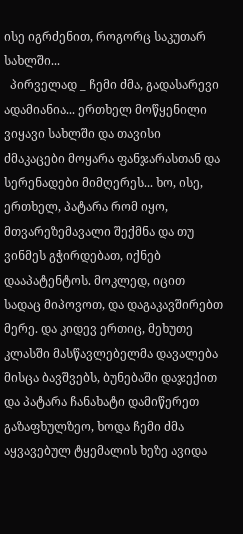ისე იგრძენით, როგორც საკუთარ სახლში...
  პირველად _ ჩემი ძმა, გადასარევი ადამიანია... ერთხელ მოწყენილი ვიყავი სახლში და თავისი ძმაკაცები მოყარა ფანჯარასთან და სერენადები მიმღერეს... ხო, ისე, ერთხელ, პატარა რომ იყო, მთვარეზემავალი შექმნა და თუ ვინმეს გჭირდებათ, იქნებ დააპატენტოს. მოკლედ, იცით სადაც მიპოვოთ, და დაგაკავშირებთ მერე. და კიდევ ერთიც, მეხუთე კლასში მასწავლებელმა დავალება მისცა ბავშვებს, ბუნებაში დაჯექით და პატარა ჩანახატი დამიწერეთ გაზაფხულზეო, ხოდა ჩემი ძმა აყვავებულ ტყემალის ხეზე ავიდა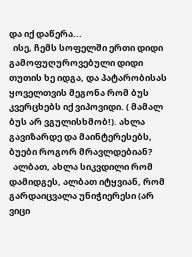და იქ დაწერა...
  ისე, ჩემს სოფელში ერთი დიდი გამოფუღუროვებული დიდი თუთის ხე იდგა, და პატარობისას ყოველთვის მეგონა რომ ბუს კვერცხებს იქ ვიპოვიდი. ( მამალ ბუს არ ვგულისხმობ!). ახლა გავიზარდე და მაინტერესებს, ბუები როგორ მრავლდებიან?
  ალბათ, ახლა სიკვდილი რომ დამიდგეს, ალბათ იტყვიან, რომ გარდაიცვალა უნიჭიერესი (არ ვიცი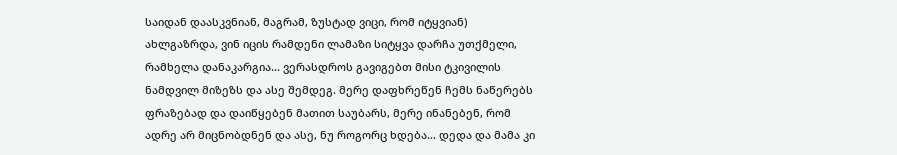საიდან დაასკვნიან, მაგრამ, ზუსტად ვიცი, რომ იტყვიან) ახლგაზრდა, ვინ იცის რამდენი ლამაზი სიტყვა დარჩა უთქმელი, რამხელა დანაკარგია... ვერასდროს გავიგებთ მისი ტკივილის ნამდვილ მიზეზს და ასე შემდეგ. მერე დაფხრეწენ ჩემს ნაწერებს ფრაზებად და დაიწყებენ მათით საუბარს, მერე ინანებენ, რომ ადრე არ მიცნობდნენ და ასე, ნუ როგორც ხდება... დედა და მამა კი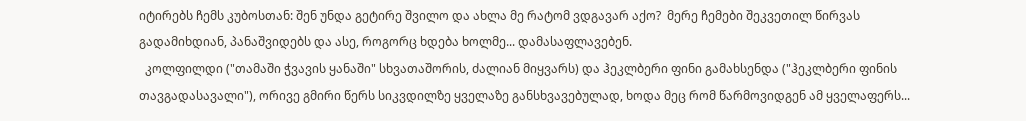იტირებს ჩემს კუბოსთან: შენ უნდა გეტირე შვილო და ახლა მე რატომ ვდგავარ აქო?  მერე ჩემები შეკვეთილ წირვას გადამიხდიან, პანაშვიდებს და ასე, როგორც ხდება ხოლმე... დამასაფლავებენ.
  კოლფილდი ("თამაში ჭვავის ყანაში" სხვათაშორის, ძალიან მიყვარს) და ჰეკლბერი ფინი გამახსენდა ("ჰეკლბერი ფინის თავგადასავალი"), ორივე გმირი წერს სიკვდილზე ყველაზე განსხვავებულად, ხოდა მეც რომ წარმოვიდგენ ამ ყველაფერს...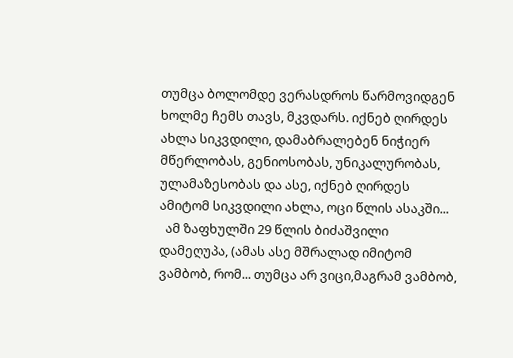თუმცა ბოლომდე ვერასდროს წარმოვიდგენ ხოლმე ჩემს თავს, მკვდარს. იქნებ ღირდეს ახლა სიკვდილი, დამაბრალებენ ნიჭიერ მწერლობას, გენიოსობას, უნიკალურობას, ულამაზესობას და ასე, იქნებ ღირდეს ამიტომ სიკვდილი ახლა, ოცი წლის ასაკში...
  ამ ზაფხულში 29 წლის ბიძაშვილი დამეღუპა, (ამას ასე მშრალად იმიტომ ვამბობ, რომ... თუმცა არ ვიცი,მაგრამ ვამბობ,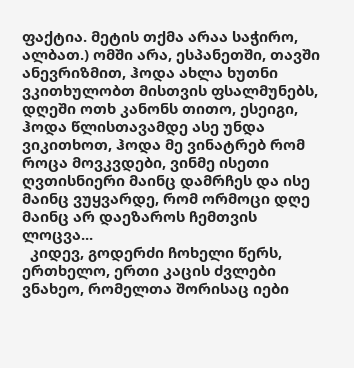ფაქტია. მეტის თქმა არაა საჭირო, ალბათ.) ომში არა, ესპანეთში, თავში ანევრიზმით, ჰოდა ახლა ხუთნი ვკითხულობთ მისთვის ფსალმუნებს, დღეში ოთხ კანონს თითო, ესეიგი, ჰოდა წლისთავამდე ასე უნდა ვიკითხოთ, ჰოდა მე ვინატრებ რომ როცა მოვკვდები, ვინმე ისეთი ღვთისნიერი მაინც დამრჩეს და ისე მაინც ვუყვარდე, რომ ორმოცი დღე მაინც არ დაეზაროს ჩემთვის ლოცვა...
  კიდევ, გოდერძი ჩოხელი წერს, ერთხელო, ერთი კაცის ძვლები ვნახეო, რომელთა შორისაც იები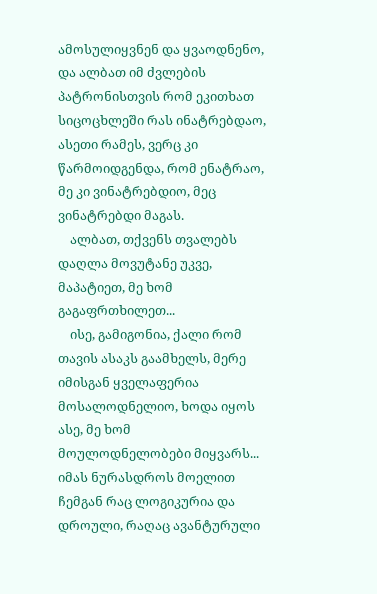ამოსულიყვნენ და ყვაოდნენო, და ალბათ იმ ძვლების პატრონისთვის რომ ეკითხათ სიცოცხლეში რას ინატრებდაო, ასეთი რამეს, ვერც კი წარმოიდგენდა, რომ ენატრაო, მე კი ვინატრებდიო, მეც ვინატრებდი მაგას.
    ალბათ, თქვენს თვალებს დაღლა მოვუტანე უკვე, მაპატიეთ, მე ხომ გაგაფრთხილეთ...
    ისე, გამიგონია, ქალი რომ თავის ასაკს გაამხელს, მერე იმისგან ყველაფერია მოსალოდნელიო, ხოდა იყოს ასე, მე ხომ მოულოდნელობები მიყვარს... იმას ნურასდროს მოელით ჩემგან რაც ლოგიკურია და დროული, რაღაც ავანტურული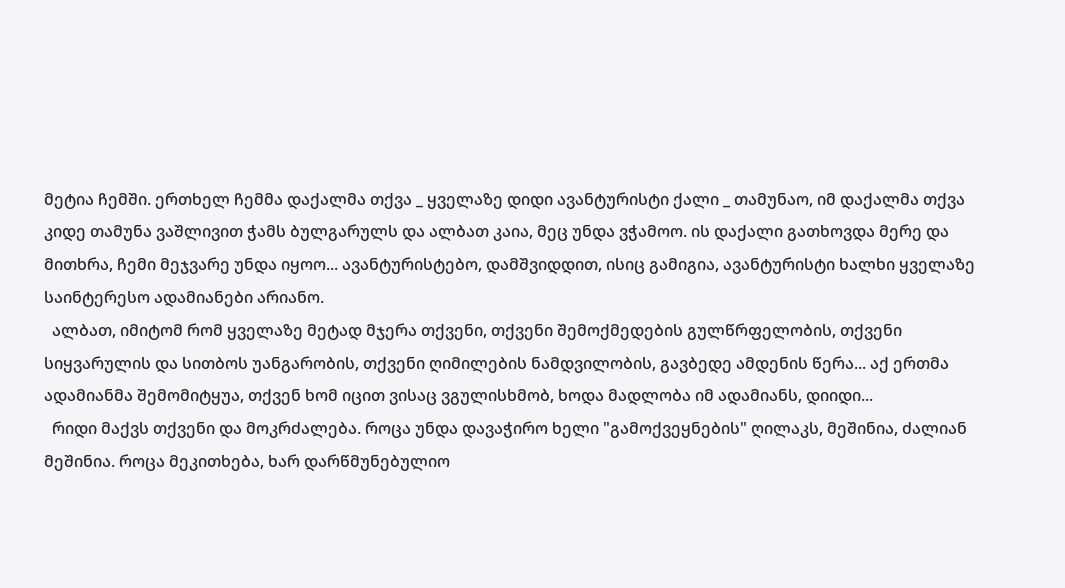მეტია ჩემში. ერთხელ ჩემმა დაქალმა თქვა _ ყველაზე დიდი ავანტურისტი ქალი _ თამუნაო, იმ დაქალმა თქვა კიდე თამუნა ვაშლივით ჭამს ბულგარულს და ალბათ კაია, მეც უნდა ვჭამოო. ის დაქალი გათხოვდა მერე და მითხრა, ჩემი მეჯვარე უნდა იყოო... ავანტურისტებო, დამშვიდდით, ისიც გამიგია, ავანტურისტი ხალხი ყველაზე საინტერესო ადამიანები არიანო.
  ალბათ, იმიტომ რომ ყველაზე მეტად მჯერა თქვენი, თქვენი შემოქმედების გულწრფელობის, თქვენი სიყვარულის და სითბოს უანგარობის, თქვენი ღიმილების ნამდვილობის, გავბედე ამდენის წერა... აქ ერთმა ადამიანმა შემომიტყუა, თქვენ ხომ იცით ვისაც ვგულისხმობ, ხოდა მადლობა იმ ადამიანს, დიიდი...
  რიდი მაქვს თქვენი და მოკრძალება. როცა უნდა დავაჭირო ხელი "გამოქვეყნების" ღილაკს, მეშინია, ძალიან მეშინია. როცა მეკითხება, ხარ დარწმუნებულიო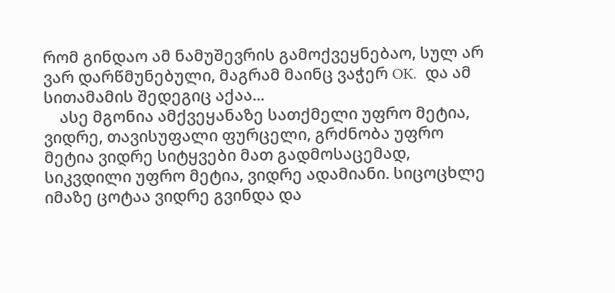რომ გინდაო ამ ნამუშევრის გამოქვეყნებაო, სულ არ ვარ დარწმუნებული, მაგრამ მაინც ვაჭერ OK.  და ამ სითამამის შედეგიც აქაა...
    ასე მგონია ამქვეყანაზე სათქმელი უფრო მეტია, ვიდრე, თავისუფალი ფურცელი, გრძნობა უფრო მეტია ვიდრე სიტყვები მათ გადმოსაცემად, სიკვდილი უფრო მეტია, ვიდრე ადამიანი. სიცოცხლე იმაზე ცოტაა ვიდრე გვინდა და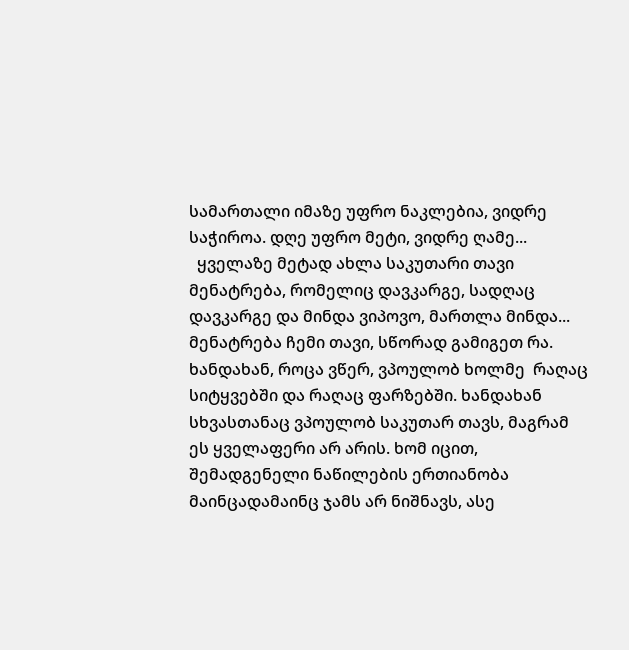სამართალი იმაზე უფრო ნაკლებია, ვიდრე საჭიროა. დღე უფრო მეტი, ვიდრე ღამე...
  ყველაზე მეტად ახლა საკუთარი თავი მენატრება, რომელიც დავკარგე, სადღაც დავკარგე და მინდა ვიპოვო, მართლა მინდა... მენატრება ჩემი თავი, სწორად გამიგეთ რა.  ხანდახან, როცა ვწერ, ვპოულობ ხოლმე  რაღაც სიტყვებში და რაღაც ფარზებში. ხანდახან სხვასთანაც ვპოულობ საკუთარ თავს, მაგრამ ეს ყველაფერი არ არის. ხომ იცით, შემადგენელი ნაწილების ერთიანობა მაინცადამაინც ჯამს არ ნიშნავს, ასე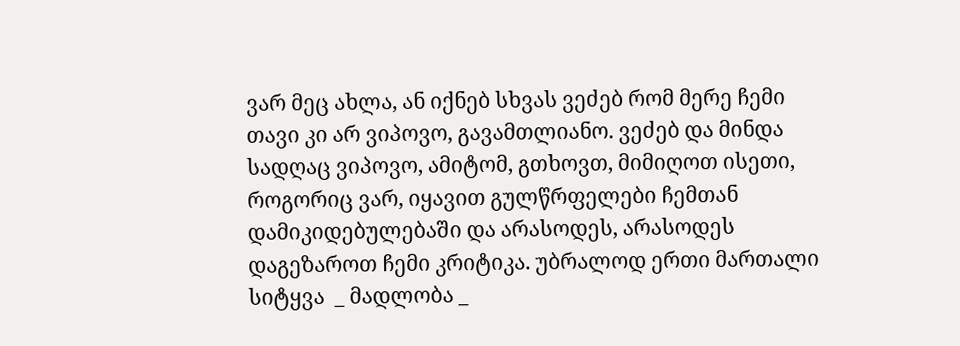ვარ მეც ახლა, ან იქნებ სხვას ვეძებ რომ მერე ჩემი თავი კი არ ვიპოვო, გავამთლიანო. ვეძებ და მინდა სადღაც ვიპოვო, ამიტომ, გთხოვთ, მიმიღოთ ისეთი, როგორიც ვარ, იყავით გულწრფელები ჩემთან დამიკიდებულებაში და არასოდეს, არასოდეს დაგეზაროთ ჩემი კრიტიკა. უბრალოდ ერთი მართალი სიტყვა  _ მადლობა _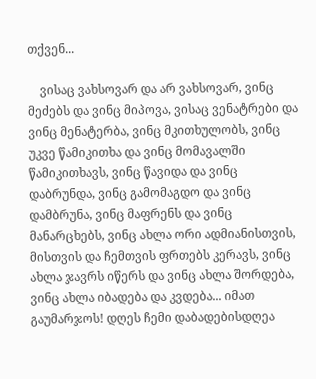თქვენ...

    ვისაც ვახსოვარ და არ ვახსოვარ, ვინც მეძებს და ვინც მიპოვა, ვისაც ვენატრები და ვინც მენატერბა, ვინც მკითხულობს, ვინც უკვე წამიკითხა და ვინც მომავალში წამიკითხავს, ვინც წავიდა და ვინც დაბრუნდა, ვინც გამომაგდო და ვინც დამბრუნა, ვინც მაფრენს და ვინც მანარცხებს, ვინც ახლა ორი ადმიანისთვის, მისთვის და ჩემთვის ფრთებს კერავს, ვინც ახლა ჯავრს იწერს და ვინც ახლა შორდება, ვინც ახლა იბადება და კვდება... იმათ გაუმარჯოს! დღეს ჩემი დაბადებისდღეა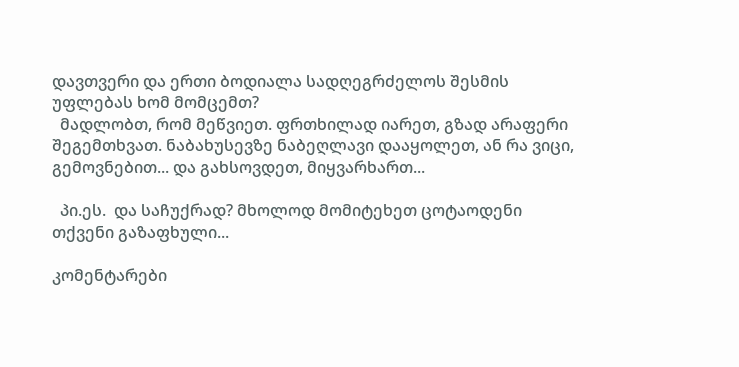დავთვერი და ერთი ბოდიალა სადღეგრძელოს შესმის უფლებას ხომ მომცემთ?
  მადლობთ, რომ მეწვიეთ. ფრთხილად იარეთ, გზად არაფერი შეგემთხვათ. ნაბახუსევზე ნაბეღლავი დააყოლეთ, ან რა ვიცი, გემოვნებით... და გახსოვდეთ, მიყვარხართ...

  პი.ეს.  და საჩუქრად? მხოლოდ მომიტეხეთ ცოტაოდენი თქვენი გაზაფხული...

კომენტარები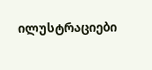ილუსტრაციები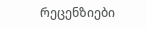რეცენზიები